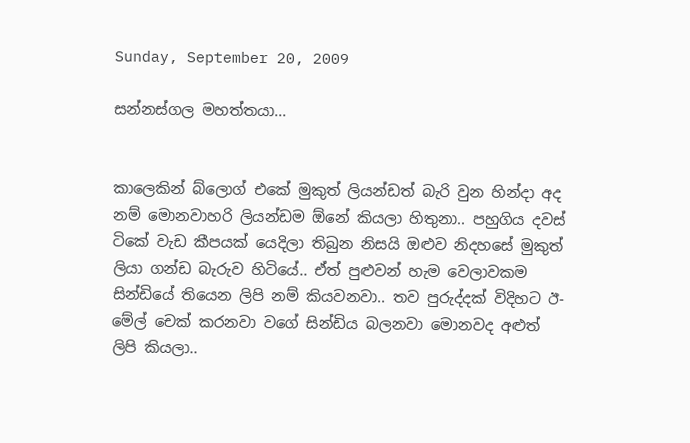Sunday, September 20, 2009

සන්නස්ගල මහත්තයා...


කාලෙකින් බ්ලොග් එකේ මුකුත් ලියන්ඩත් බැරි වුන හින්දා අද නම් මොනවාහරි ලියන්ඩම ඕනේ කියලා හිතුනා.. පහුගිය දවස් ටිකේ වැඩ කීපයක් යෙදිලා තිබුන නිසයි ඔළුව නිදහසේ මුකුත් ලියා ගන්ඩ බැරුව හිටියේ.. ඒත් පුළුවන් හැම වෙලාවකම සින්ඩියේ තියෙන ලිපි නම් කියවනවා.. තව පුරුද්දක් විදිහට ඊ-මේල් චෙක් කරනවා වගේ සින්ඩිය බලනවා මොනවද අළුත් ලිපි කියලා..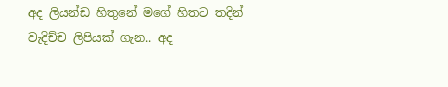අද ලියන්ඩ හිතුනේ මගේ හිතට තදින් වැදිච්ච ලිපියක් ගැන.. අද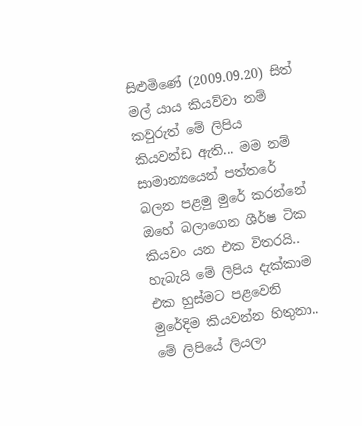සිළු‍මිණේ (2009.09.20) සිත් මල් යාය කියව්වා නම් කවුරුත් මේ ලිපිය කියවන්ඩ ඇති... මම නම් සාමාන්‍යයෙන් පත්තරේ බලන පළමු මුරේ කරන්නේ ඔහේ බලාගෙන ශීර්ෂ ටික කියවං යන එක විතරයි.. හැබැයි ‍මේ ලිපිය දැක්කාම එක හුස්මට පළවෙනි මුරේදිම කියවන්න හිතුනා.. මේ ලිපියේ ලියලා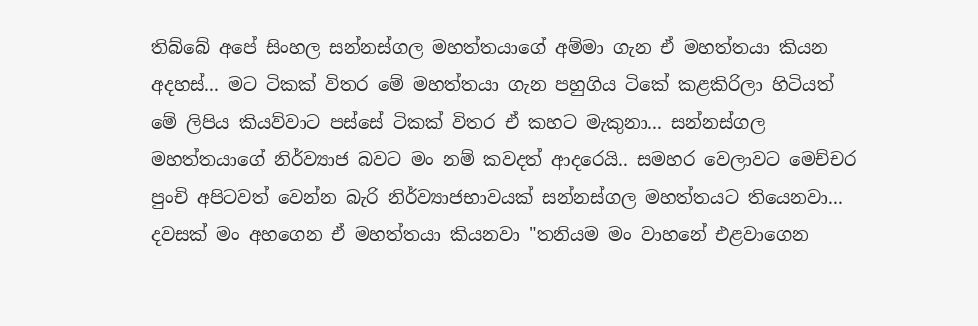තිබ්බේ අපේ සිංහල සන්නස්ගල මහත්තයාගේ අම්මා ගැන ඒ මහත්තයා කියන අදහස්... මට ටිකක් විතර මේ මහත්තයා ගැන පහුගිය ටිකේ කළකිරිලා හිටියත් මේ ලිපිය කියව්වාට පස්සේ ටිකක් විතර ඒ කහට මැකුනා... සන්නස්ගල මහත්තයාගේ නිර්ව්‍යාජ බවට මං නම් කවදත් ආදරෙයි.. සමහර වෙලාවට මෙච්චර පුංචි අපිටවත් වෙන්න බැරි නිර්ව්‍යාජභාවයක් සන්නස්ගල මහත්තයට තියෙනවා... දවසක් මං අහගෙන ඒ මහත්තයා කියනවා "තනියම මං වාහනේ එළවාගෙන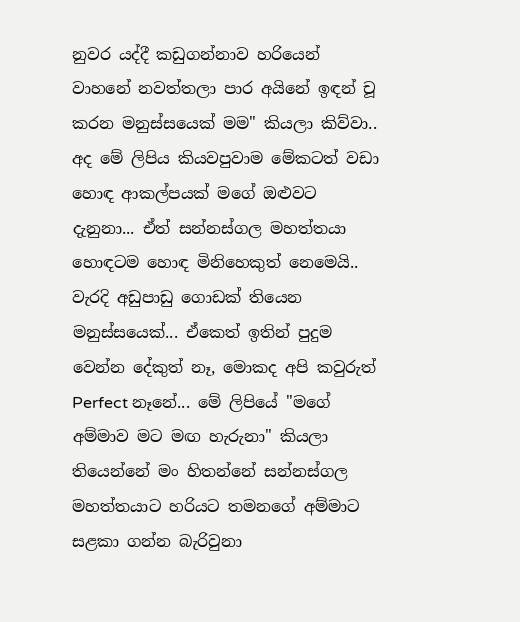නුවර යද්දී කඩුගන්නාව හරියෙන් වාහනේ නවත්තලා පාර අයිනේ ඉඳන් චූ කරන මනුස්සයෙක් මම" කියලා කිව්වා.. අද මේ ලිපිය කියවපුවාම මේකටත් වඩා හොඳ ආකල්පයක් මගේ ඔළුවට දැනුනා... ඒත් සන්නස්ගල මහත්තයා හොඳටම හොඳ මිනිහෙකුත් නෙමෙයි.. වැරදි අඩුපාඩු ගොඩක් තියෙන මනුස්සයෙක්... ඒකෙත් ඉතින් පුදුම වෙන්න දේකුත් නෑ, මොකද අපි කවුරුත් Perfect නෑනේ... මේ ලිපියේ "මගේ අම්මාව මට මඟ හැරුනා" කියලා තියෙන්නේ මං හිතන්නේ සන්නස්ගල මහත්තයාට හරියට තමනගේ අම්මාට සළකා ගන්න බැරිවුනා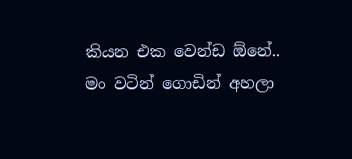කියන එක වෙන්ඩ ඕනේ.. මං වටින් ගොඩින් අහලා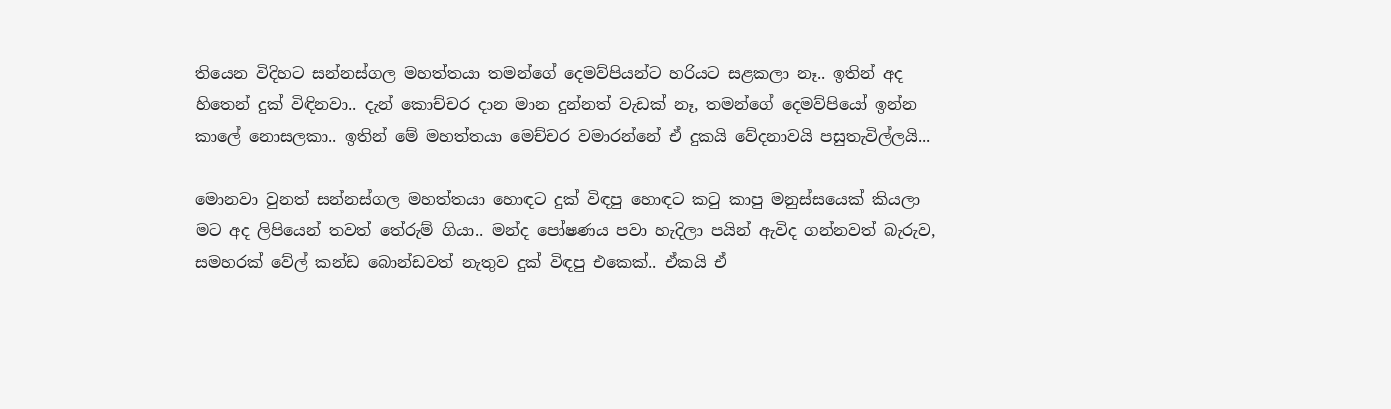තියෙන විදිහට සන්නස්ගල මහත්තයා තමන්ගේ දෙමව්පියන්ට හරියට සළකලා නෑ.. ඉතින් අද හිතෙන් දුක් විඳිනවා.. දැන් කොච්චර දාන මාන දුන්නත් වැඩක් නෑ, තමන්ගේ දෙමව්පියෝ ඉන්න කාලේ නොසලකා.. ඉතින් මේ මහත්තයා මෙච්චර වමාරන්නේ ඒ දුකයි වේදනාවයි පසුතැවිල්ලයි...

මොනවා වුනත් සන්නස්ගල මහත්තයා හොඳට දුක් විඳපු හොඳට කටු කාපු මනුස්සයෙක් කියලා මට අද ලිපියෙන් තවත් තේරුම් ගියා.. මන්ද පෝෂණය පවා හැදිලා පයින් ඇවිද ගන්නවත් බැරුව, සමහරක් වේල් කන්ඩ බොන්ඩවත් නැතුව දුක් විඳපු එකෙක්.. ඒකයි ඒ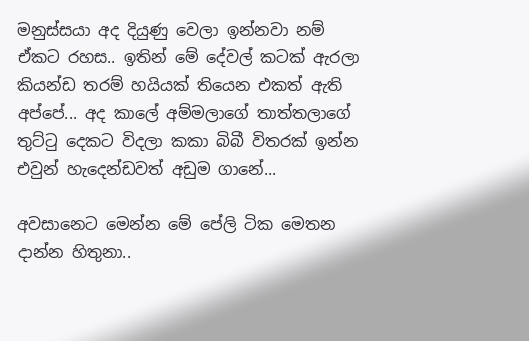මනුස්සයා අද දියුණු වෙලා ඉන්නවා නම් ඒකට රහස.. ඉතින් මේ දේවල් කටක් ඇරලා කියන්ඩ තරම් හයියක් තියෙන එකත් ඇති අප්පේ... අද කාලේ අම්මලාගේ තාත්තලාගේ තුට්ටු දෙකට විදලා කකා බිබී විතරක් ඉන්න එවුන් හැදෙන්ඩවත් අඩුම ගානේ...

අවසානෙට මෙන්න මේ පේලි ටික මෙතන දාන්න හිතුනා..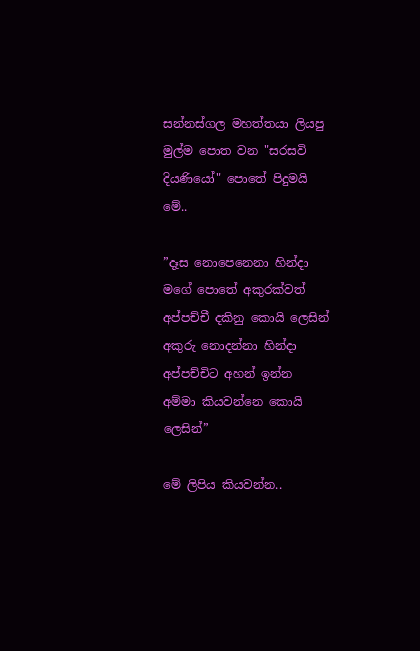සන්නස්ගල මහත්තයා ලියපු මුල්ම පොත වන "සරසවි දියණියෝ" පොතේ පිදුමයි මේ..

”දෑස නොපෙනෙනා හින්දා
මගේ පොතේ අකුරක්වත්
අප්පච්චී දකිනු කොයි ලෙසින්
අකුරු නොදන්නා හින්දා
අප්පච්චිට අහන් ඉන්න
අම්මා කියවන්නෙ කොයි ලෙසින්”

මේ ලිපිය කියවන්න..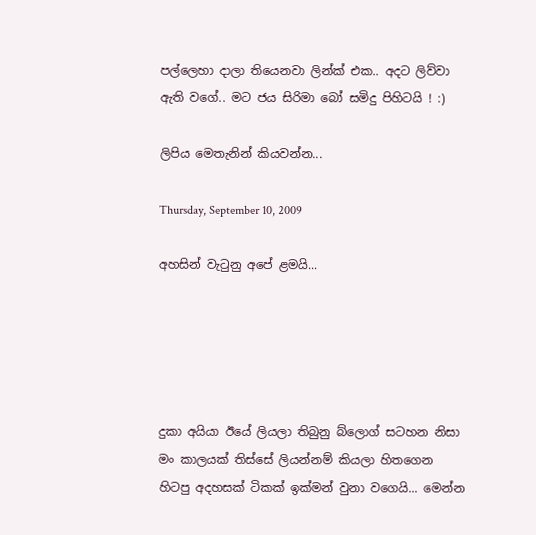පල්ලෙහා දාලා තියෙනවා ලින්ක් එක.. අදට ලිව්වා ඇති වගේ.. මට ජය සිරිමා ‍බෝ සමිදු පිහිටයි ! :)

ලිපිය මෙතැනින් කියවන්න...

Thursday, September 10, 2009

අහසින් වැටුනු අපේ ළමයි...





දුකා අයියා ඊයේ ලියලා තිබුනු ‍බ්ලොග් සටහන නිසා මං කාලයක් තිස්සේ ලියන්නම් කියලා හිතගෙන හිටපු අදහසක් ටිකක් ඉක්මන් වුනා වගෙයි... මෙන්න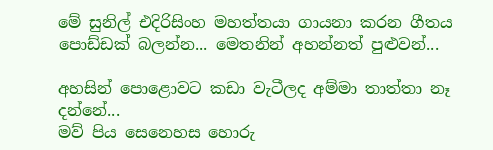මේ සුනිල් එදිරිසිංහ මහත්තයා ගායනා කරන ගීතය පොඩ්ඩක් බලන්න... මෙතනින් අහන්නත් පුළුවන්...

අහසින් පොළොවට කඩා වැටීලද අම්මා තාත්තා නෑ දන්නේ...
මව් පිය සෙනෙහස හොරු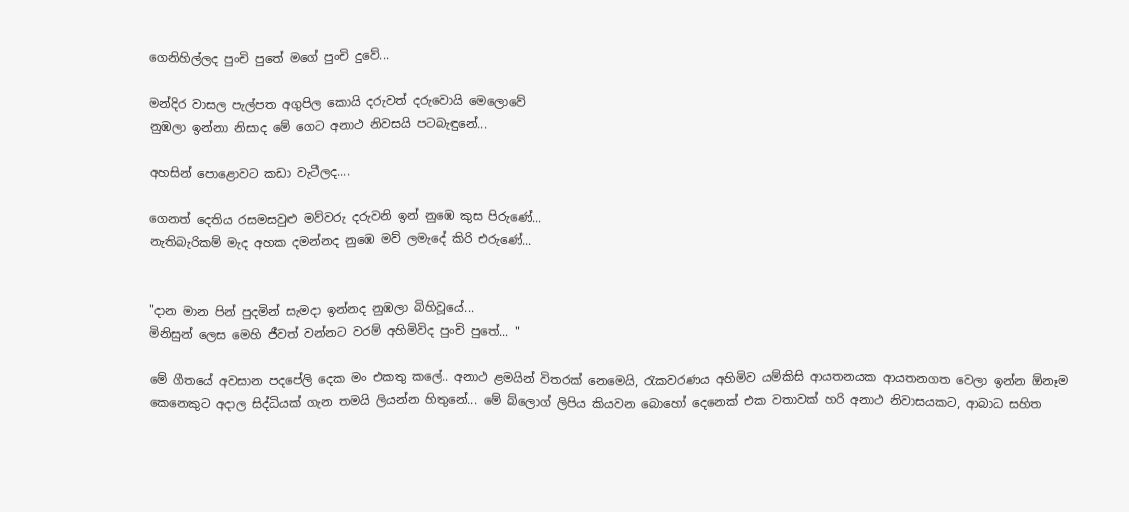ගෙනිහිල්ලද පුංචි පුතේ මගේ පුංචි දුවේ...

මන්දිර වාසල පැල්පත අගුපිල කොයි දරුවත් දරුවොයි මෙලොවේ
නුඹලා ඉන්නා නිසාද මේ ගෙට අනාථ නිවසයි පටබැඳුනේ...

අහසින් පොළොවට කඩා වැටීලද....

ගෙනත් දෙතිය රසමසවුළු මව්වරු දරුවනි ඉන් නුඹෙ කුස පිරුණේ...
නැතිබැරිකම් මැද අහක දමන්නද නුඹෙ මව් ලමැදේ කිරි එරුණේ...


"දාන මාන පින් පුදමින් සැමදා ඉන්නද නුඹලා බිහිවූයේ...
මිනිසුන් ලෙස මෙහි ජීවත් වන්නට වරම් අහිමිවිද පුංචි පුතේ... "

මේ ගීතයේ අවසාන පදපේලි දෙක මං එකතු කලේ.. අනාථ ළමයින් විතරක් නෙමෙයි, රැකවරණය අහිමිව යම්කිසි ආයතනයක ආයතනගත වෙලා ඉන්න ඕනෑම කෙනෙකු‍ට අදාල සිද්ධියක් ගැන තමයි ලියන්න හිතුනේ... මේ බ්ලොග් ලිපිය කියවන බොහෝ දෙනෙක් එක වතාවක් හරි අනාථ නිවාසයකට, ආබාධ සහිත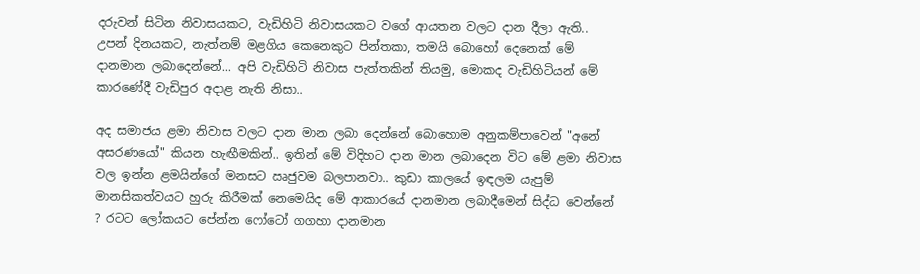දරුවන් සිටින නිවාසයකට, වැඩිහිටි නිවාසයකට වගේ ආයතන වලට දාන දීලා ඇති.. උපන් දිනයකට, නැත්නම් මළගිය කෙනෙකුට පින්තකා, තමයි බොහෝ දෙනෙක් මේ දානමාන ලබාදෙන්නේ... අපි වැඩිහිටි නිවාස පැත්තකින් තියමු, මොකද වැඩිහිටියන් මේ කාරණේදී වැඩිපුර අදාළ නැති නිසා..

අද සමාජය ළමා නිවාස වලට දාන මාන ලබා දෙන්නේ බොහොම අනුකම්පාවෙන් "අනේ අසරණයෝ" කියන හැඟීමකින්.. ඉතින් මේ විදිහට දාන මාන ලබාදෙන විට මේ ළමා නිවාස වල ඉන්න ළමයින්ගේ මනසට ඍජුවම බලපානවා.. කුඩා කාලයේ ඉඳලම යැපුම් මානසිකත්වයට හුරු කිරීමක් නෙමෙයිද මේ ආකාරයේ දානමාන ලබාදීමෙන් සිද්ධ වෙන්නේ ? රටට ලෝකයට පේන්න ෆෝටෝ ගගහා දානමාන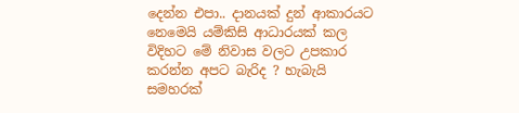දෙන්න එපා.. දානයක් දුන් ආකාරයට නෙමෙයි යම්කිසි ආධාරයක් කල විදිහට මේ නිවාස වලට උපකාර කරන්න අපට බැරිද ? හැබැයි සමහරක්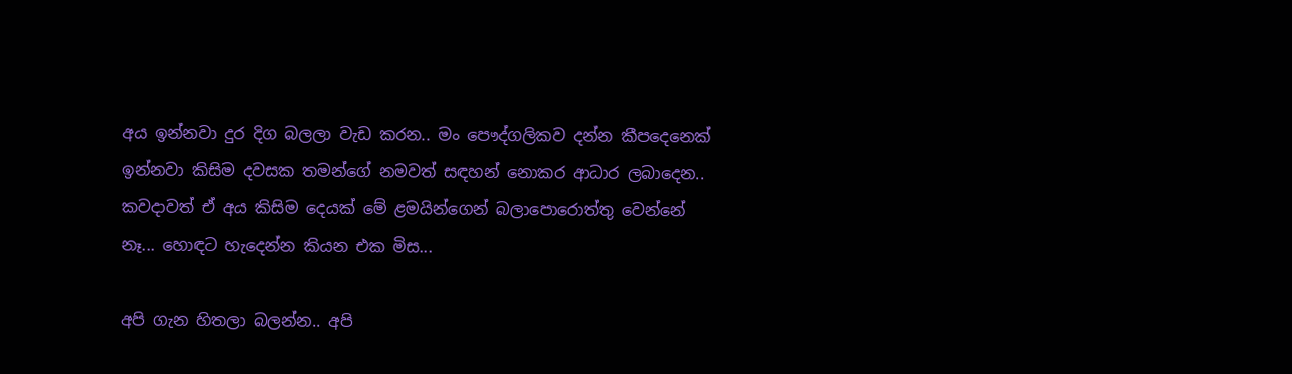අය ඉන්නවා දුර දිග බලලා වැඩ කරන.. මං පෞද්ගලිකව දන්න කීපදෙනෙක් ඉන්නවා කිසිම දවසක තමන්ගේ නමවත් සඳහන් නොකර ආධාර ලබාදෙන.. කවදාවත් ඒ අය කිසිම දෙයක් මේ ළමයින්ගෙන් බලාපොරොත්තු වෙන්නේ නෑ... හොඳට හැදෙන්න කියන එක මිස...

අපි ගැන හිතලා බලන්න.. අපි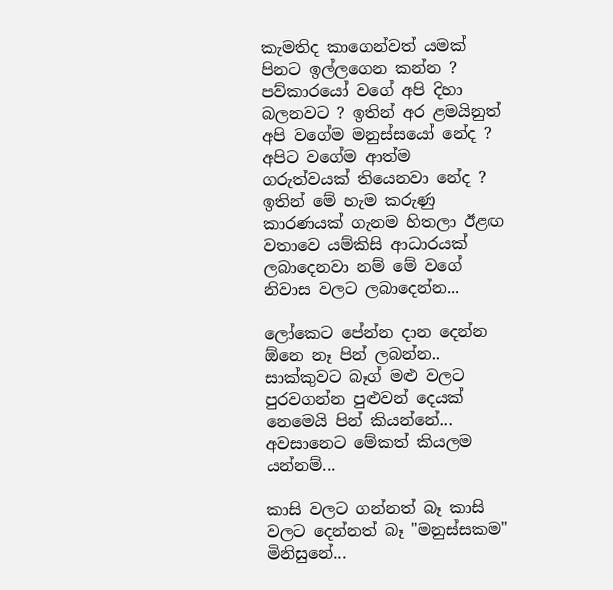කැමතිද කාගෙන්වත් යමක් පිනට ඉල්ලගෙන කන්න ? පව්කාරයෝ වගේ අපි දිහා බලනවට ? ඉතින් අර ළමයිනුත් අපි වගේම මනුස්සයෝ නේද ? අපිට වගේම ආත්ම ගරුත්වයක් තියෙනවා නේද ? ඉතින් මේ හැම කරුණු කාරණයක් ගැනම හිතලා ඊළඟ වතාවෙ යම්කිසි ආධාරයක් ලබාදෙනවා නම් මේ වගේ නිවාස වලට ලබාදෙන්න...

ලෝකෙට පේන්න දාන දෙන්න ඕනෙ නෑ පින් ලබන්න.. සාක්කුවට බෑග් මළු වලට පුරවගන්න පුළුවන් දෙයක් නෙමෙයි පින් කියන්නේ... අවසානෙට මේකත් කියලම යන්නම්...

කාසි වලට ගන්නත් බෑ කාසි වලට දෙන්නත් බෑ "මනුස්සකම" මිනිසුනේ...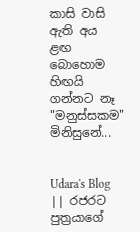කාසි වාසි ඇති අය ළඟ බොහොම හිඟයි ගන්නට නෑ "මනුස්සකම" මිනිසුනේ...


Udara's Blog || රජරට පුත්‍රයාගේ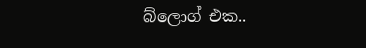බ්ලොග් එක..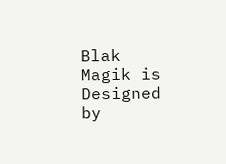Blak Magik is Designed by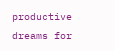productive dreams for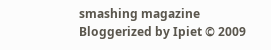smashing magazine Bloggerized by Ipiet © 2009